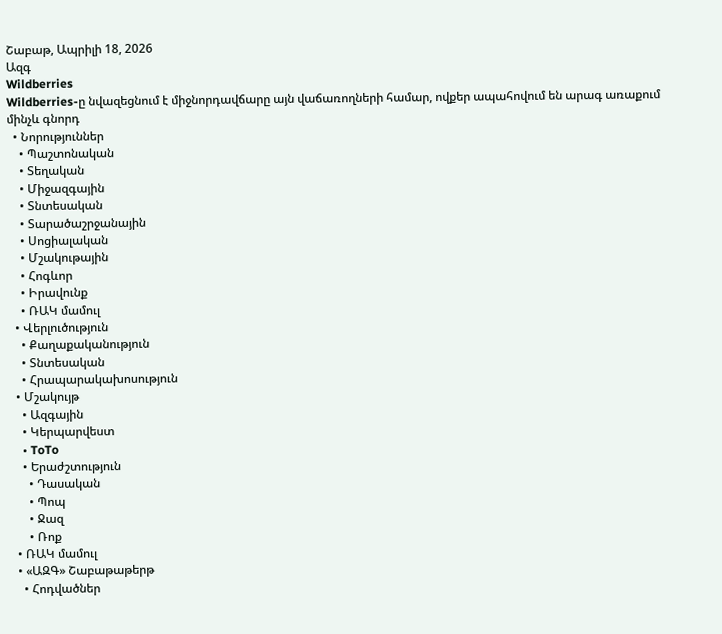Շաբաթ, Ապրիլի 18, 2026
Ազգ
Wildberries
Wildberries-ը նվազեցնում է միջնորդավճարը այն վաճառողների համար, ովքեր ապահովում են արագ առաքում մինչև գնորդ
  • Նորություններ
    • Պաշտոնական
    • Տեղական
    • Միջազգային
    • Տնտեսական
    • Տարածաշրջանային
    • Սոցիալական
    • Մշակութային
    • Հոգևոր
    • Իրավունք
    • ՌԱԿ մամուլ
  • Վերլուծություն
    • Քաղաքականություն
    • Տնտեսական
    • Հրապարակախոսություն
  • Մշակույթ
    • Ազգային
    • Կերպարվեստ
    • ToTo
    • Երաժշտություն
      • Դասական
      • Պոպ
      • Ջազ
      • Ռոք
  • ՌԱԿ մամուլ
  • «ԱԶԳ» Շաբաթաթերթ
    • Հոդվածներ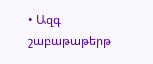• Ազգ շաբաթաթերթ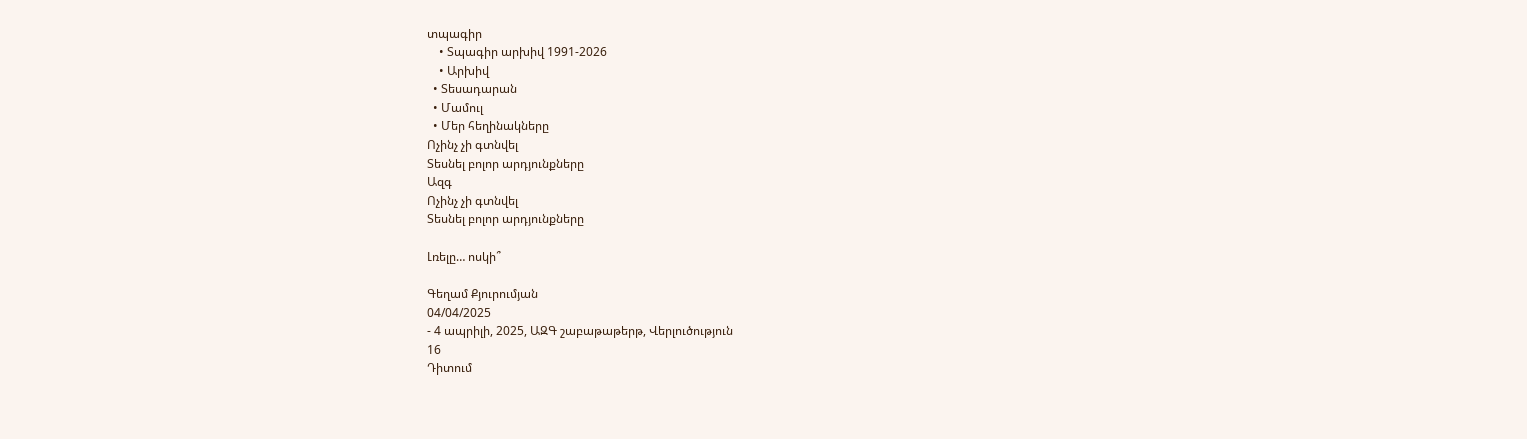տպագիր
    • Տպագիր արխիվ 1991-2026
    • Արխիվ
  • Տեսադարան
  • Մամուլ
  • Մեր հեղինակները
Ոչինչ չի գտնվել
Տեսնել բոլոր արդյունքները
Ազգ
Ոչինչ չի գտնվել
Տեսնել բոլոր արդյունքները

Լռելը… ոսկի՞

Գեղամ Քյուրումյան
04/04/2025
- 4 ապրիլի, 2025, ԱԶԳ շաբաթաթերթ, Վերլուծություն
16
Դիտում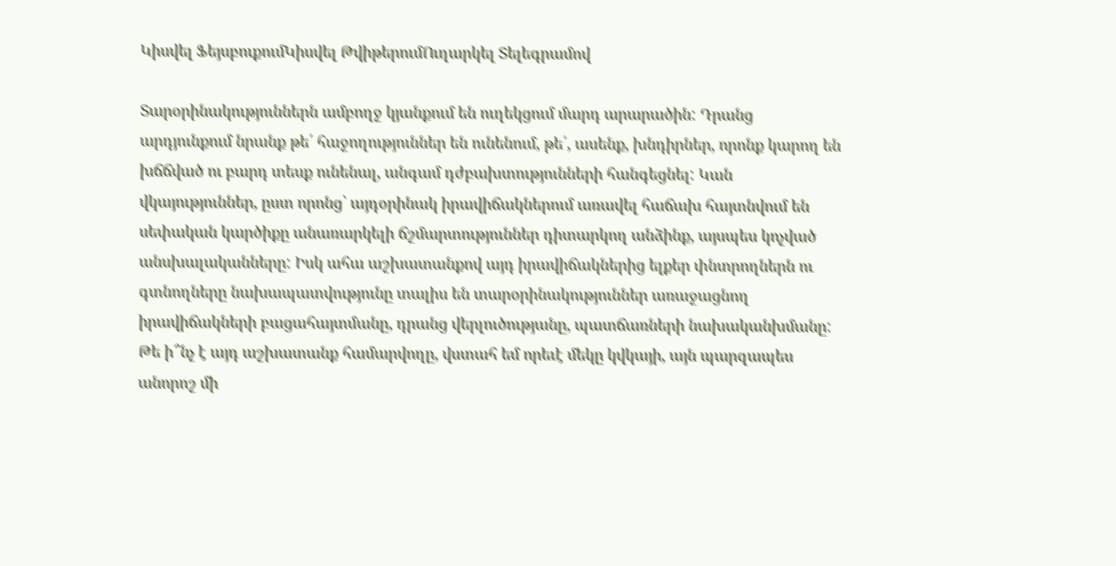Կիսվել ՖեյսբուքումԿիսվել ԹվիթերումՈւղարկել Տելեգրամով

Տարօրինակություններն ամբողջ կյանքում են ուղեկցում մարդ արարածին: Դրանց արդյունքում նրանք թե՛ հաջողություններ են ունենում, թե՛, ասենք, խնդիրներ, որոնք կարող են խճճված ու բարդ տեսք ունենալ, անգամ դժբախտությունների հանգեցնել: Կան վկայություններ, ըստ որոնց՝ այդօրինակ իրավիճակներում առավել հաճախ հայտնվում են սեփական կարծիքը անառարկելի ճշմարտություններ դիտարկող անձինք, այսպես կոչված անսխալականները: Իսկ ահա աշխատանքով այդ իրավիճակներից ելքեր փնտրողներն ու գտնողները նախապատվությունը տալիս են տարօրինակություններ առաջացնող իրավիճակների բացահայտմանը, դրանց վերլուծությանը, պատճառների նախականխմանը: Թե ի՞նչ է այդ աշխատանք համարվողը, վստահ եմ որեւէ մեկը կվկայի, այն պարզապես անորոշ մի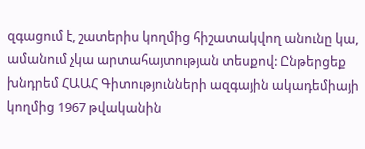զգացում է, շատերիս կողմից հիշատակվող անունը կա, ամանում չկա արտահայտության տեսքով: Ընթերցեք խնդրեմ ՀԱԱՀ Գիտությունների ազգային ակադեմիայի կողմից 1967 թվականին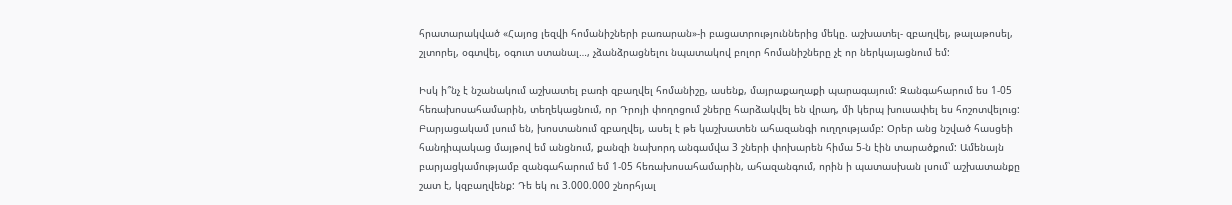հրատարակված «Հայոց լեզվի հոմանիշների բառարան»-ի բացատրություններից մեկը. աշխատել- զբաղվել, թալաթոսել, շլտորել, օգտվել, օգուտ ստանալ…, չձանձրացնելու նպատակով բոլոր հոմանիշները չէ որ ներկայացնում եմ:

Իսկ ի՞նչ է նշանակում աշխատել բառի զբաղվել հոմանիշը, ասենք, մայրաքաղաքի պարագայում: Զանգահարում ես 1-05 հեռախոսահամարին, տեղեկացնում, որ Դրոյի փողոցում շները հարձակվել են վրադ, մի կերպ խուսափել ես հոշոտվելուց: Բարյացակամ լսում են, խոստանում զբաղվել, ասել է թե կաշխատեն ահազանգի ուղղությամբ: Օրեր անց նշված հասցեի հանդիպակաց մայթով եմ անցնում, քանզի նախորդ անգամվա 3 շների փոխարեն հիմա 5-ն էին տարածքում: Ամենայն բարյացկամությամբ զանգահարում եմ 1-05 հեռախոսահամարին, ահազանգում, որին ի պատասխան լսում՝ աշխատանքը շատ է, կզբաղվենք: Դե եկ ու 3.000.000 շնորհյալ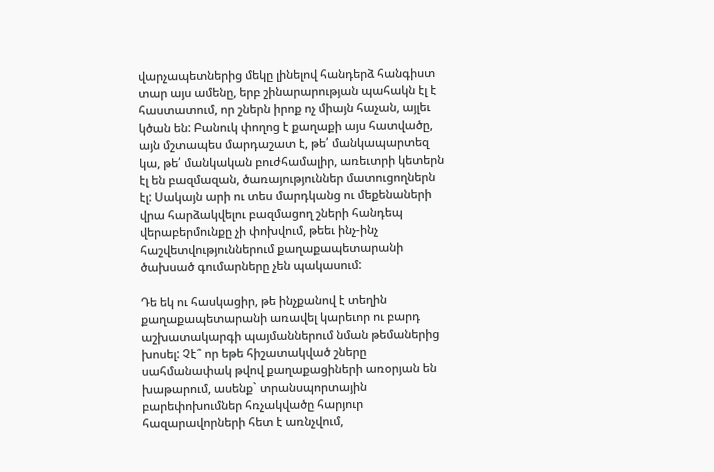վարչապետներից մեկը լինելով հանդերձ հանգիստ տար այս ամենը, երբ շինարարության պահակն էլ է հաստատում, որ շներն իրոք ոչ միայն հաչան, այլեւ կծան են: Բանուկ փողոց է քաղաքի այս հատվածը, այն մշտապես մարդաշատ է, թե՛ մանկապարտեզ կա, թե՛ մանկական բուժհամալիր, առեւտրի կետերն էլ են բազմազան, ծառայություններ մատուցողներն էլ: Սակայն արի ու տես մարդկանց ու մեքենաների վրա հարձակվելու բազմացող շների հանդեպ վերաբերմունքը չի փոխվում, թեեւ ինչ-ինչ հաշվետվություններում քաղաքապետարանի ծախսած գումարները չեն պակասում:

Դե եկ ու հասկացիր, թե ինչքանով է տեղին քաղաքապետարանի առավել կարեւոր ու բարդ աշխատակարգի պայմաններում նման թեմաներից խոսել: Չէ՞ որ եթե հիշատակված շները սահմանափակ թվով քաղաքացիների առօրյան են խաթարում, ասենք` տրանսպորտային բարեփոխումներ հռչակվածը հարյուր հազարավորների հետ է առնչվում,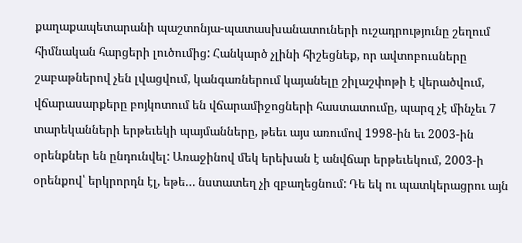քաղաքապետարանի պաշտոնյա-պատասխանատուների ուշադրությունը շեղում հիմնական հարցերի լուծումից: Հանկարծ չլինի հիշեցնեք, որ ավտոբուսները շաբաթներով չեն լվացվում, կանգառներում կայանելը շիլաշփոթի է վերածվում, վճարասարքերը բոյկոտում են վճարամիջոցների հաստատումը, պարզ չէ մինչեւ 7 տարեկանների երթեւեկի պայմանները, թեեւ այս առումով 1998-ին եւ 2003-ին օրենքներ են ընդունվել: Առաջինով մեկ երեխան է անվճար երթեւեկում, 2003-ի օրենքով՝ երկրորդն էլ, եթե… նստատեղ չի զբաղեցնում: Դե եկ ու պատկերացրու այն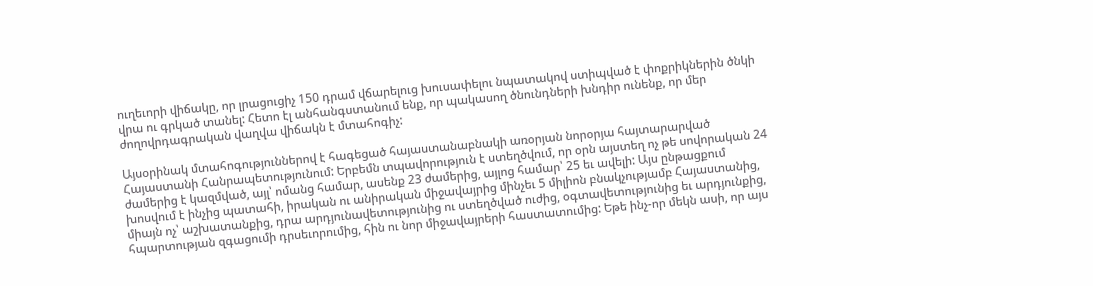ուղեւորի վիճակը, որ լրացուցիչ 150 դրամ վճարելուց խուսափելու նպատակով ստիպված է փոքրիկներին ծնկի վրա ու գրկած տանել: Հետո էլ անհանգստանում ենք, որ պակասող ծնունդների խնդիր ունենք, որ մեր ժողովրդագրական վաղվա վիճակն է մտահոգիչ:

Այսօրինակ մտահոգություններով է հագեցած հայաստանաբնակի առօրյան նորօրյա հայտարարված Հայաստանի Հանրապետությունում: Երբեմն տպավորություն է ստեղծվում, որ օրն այստեղ ոչ թե սովորական 24 ժամերից է կազմված, այլ՝ ոմանց համար, ասենք 23 ժամերից, այլոց համար՝ 25 եւ ավելի: Այս ընթացքում խոսվում է ինչից պատահի, իրական ու անիրական միջավայրից մինչեւ 5 միլիոն բնակչությամբ Հայաստանից, միայն ոչ՝ աշխատանքից, դրա արդյունավետությունից ու ստեղծված ուժից, օգտավետությունից եւ արդյունքից, հպարտության զգացումի դրսեւորումից, հին ու նոր միջավայրերի հաստատումից: Եթե ինչ-որ մեկն ասի, որ այս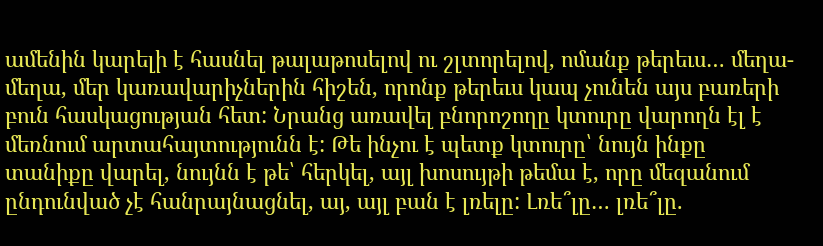ամենին կարելի է հասնել թալաթոսելով ու շլտորելով, ոմանք թերեւս… մեղա-մեղա, մեր կառավարիչներին հիշեն, որոնք թերեւս կապ չունեն այս բառերի բուն հասկացության հետ: Նրանց առավել բնորոշողը կտուրը վարողն էլ է մեռնում արտահայտությունն է: Թե ինչու է պետք կտուրը՝ նույն ինքը տանիքը վարել, նույնն է թե՝ հերկել, այլ խոսույթի թեմա է, որը մեզանում ընդունված չէ հանրայնացնել, այ, այլ բան է լռելը: Լռե՞լը… լռե՞լը.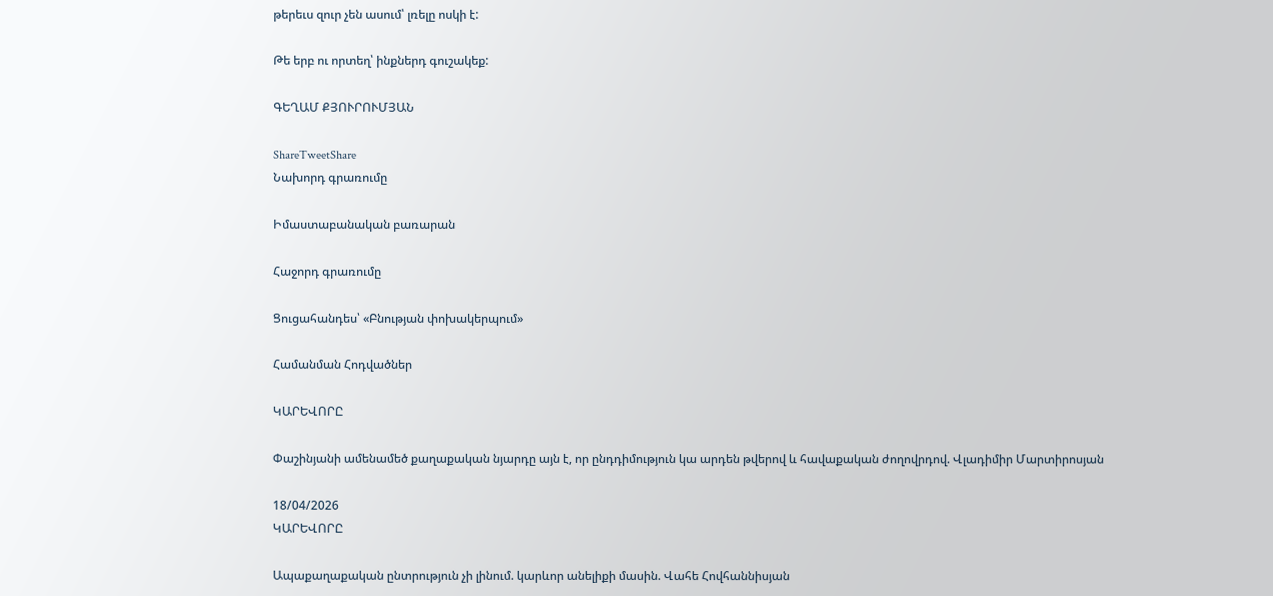թերեւս զուր չեն ասում՝ լռելը ոսկի է:

Թե երբ ու որտեղ՝ ինքներդ գուշակեք:

ԳԵՂԱՄ ՔՅՈՒՐՈՒՄՅԱՆ

ShareTweetShare
Նախորդ գրառումը

Իմաստաբանական բառարան

Հաջորդ գրառումը

Ցուցահանդես՝ «Բնության փոխակերպում»

Համանման Հոդվածներ

ԿԱՐԵՎՈՐԸ

Փաշինյանի ամենամեծ քաղաքական նյարդը այն է, որ ընդդիմություն կա արդեն թվերով և հավաքական ժողովրդով. Վլադիմիր Մարտիրոսյան

18/04/2026
ԿԱՐԵՎՈՐԸ

Ապաքաղաքական ընտրություն չի լինում. կարևոր անելիքի մասին. Վահե Հովհաննիսյան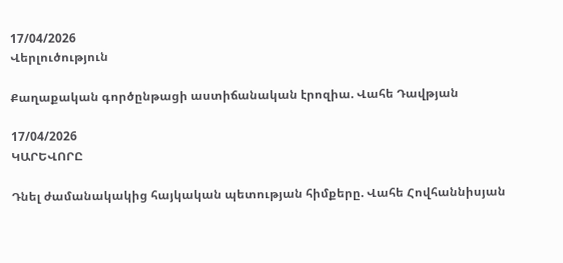17/04/2026
Վերլուծություն

Քաղաքական գործընթացի աստիճանական էրոզիա. Վահե Դավթյան

17/04/2026
ԿԱՐԵՎՈՐԸ

Դնել ժամանակակից հայկական պետության հիմքերը. Վահե Հովհաննիսյան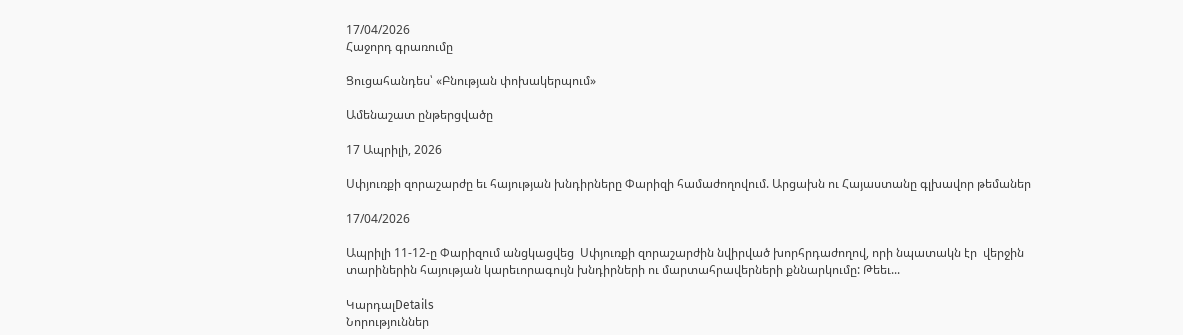17/04/2026
Հաջորդ գրառումը

Ցուցահանդես՝ «Բնության փոխակերպում»

Ամենաշատ ընթերցվածը

17 Ապրիլի, 2026

Սփյուռքի զորաշարժը եւ հայության խնդիրները Փարիզի համաժողովում. Արցախն ու Հայաստանը գլխավոր թեմաներ

17/04/2026

Ապրիլի 11-12-ը Փարիզում անցկացվեց  Սփյուռքի զորաշարժին նվիրված խորհրդաժողով, որի նպատակն էր  վերջին տարիներին հայության կարեւորագույն խնդիրների ու մարտահրավերների քննարկումը: Թեեւ...

ԿարդալDetails
Նորություններ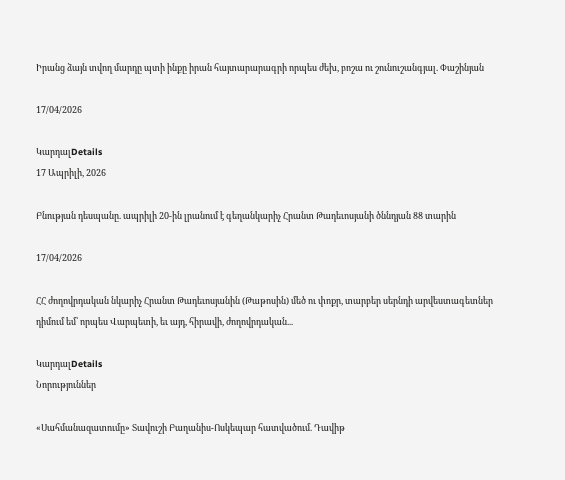Իրանց ձայն տվող մարդը պտի ինքը իրան հայտարարագրի որպես ժեխ, բոշա ու շունուշանգյալ. Փաշինյան

17/04/2026

ԿարդալDetails
17 Ապրիլի, 2026

Բնության դեսպանը. ապրիլի 20-ին լրանում է գեղանկարիչ Հրանտ Թադեւոսյանի ծննդյան 88 տարին

17/04/2026

ՀՀ ժողովրդական նկարիչ Հրանտ Թադեւոսյանին (Թաթոսին) մեծ ու փոքր, տարբեր սերնդի արվեստագետներ դիմում եմ՝ որպես Վարպետի, եւ այդ, հիրավի, ժողովրդական...

ԿարդալDetails
Նորություններ

«Սահմանազատումը» Տավուշի Բաղանիս-Ոսկեպար հատվածում. Դավիթ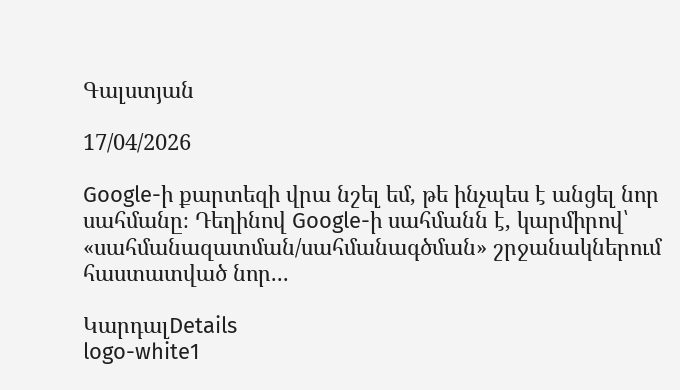Գալստյան

17/04/2026

Google-ի քարտեզի վրա նշել եմ, թե ինչպես է անցել նոր սահմանը։ Դեղինով Google-ի սահմանն է, կարմիրով՝ «սահմանազատման/սահմանագծման» շրջանակներում հաստատված նոր...

ԿարդալDetails
logo-white1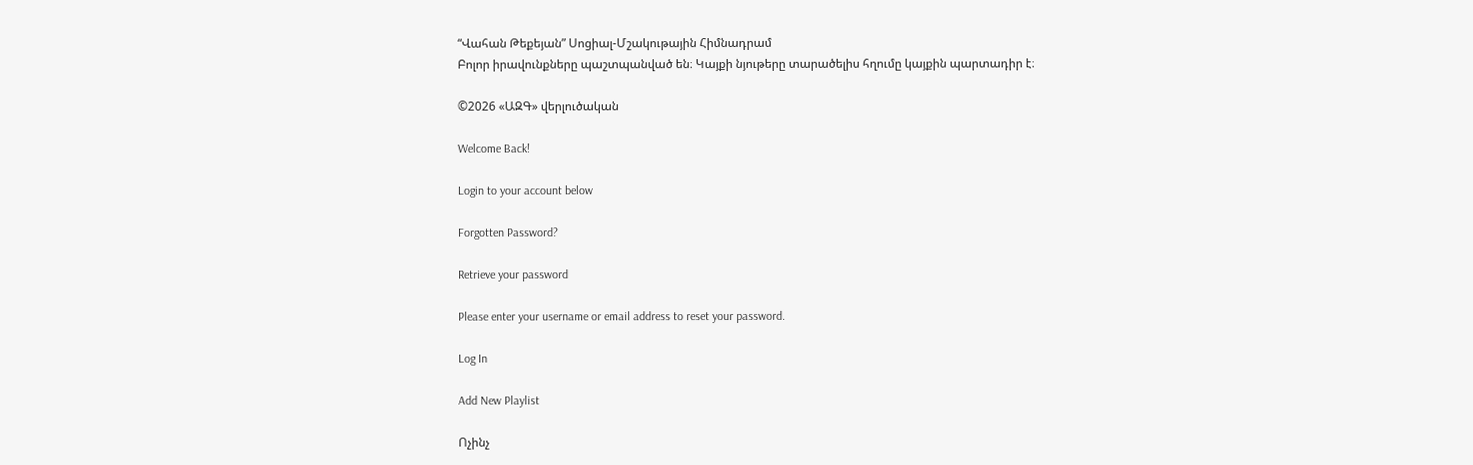“Վահան Թեքեյան” Սոցիալ-Մշակութային Հիմնադրամ
Բոլոր իրավունքները պաշտպանված են։ Կայքի նյութերը տարածելիս հղումը կայքին պարտադիր է։

©2026 «ԱԶԳ» վերլուծական

Welcome Back!

Login to your account below

Forgotten Password?

Retrieve your password

Please enter your username or email address to reset your password.

Log In

Add New Playlist

Ոչինչ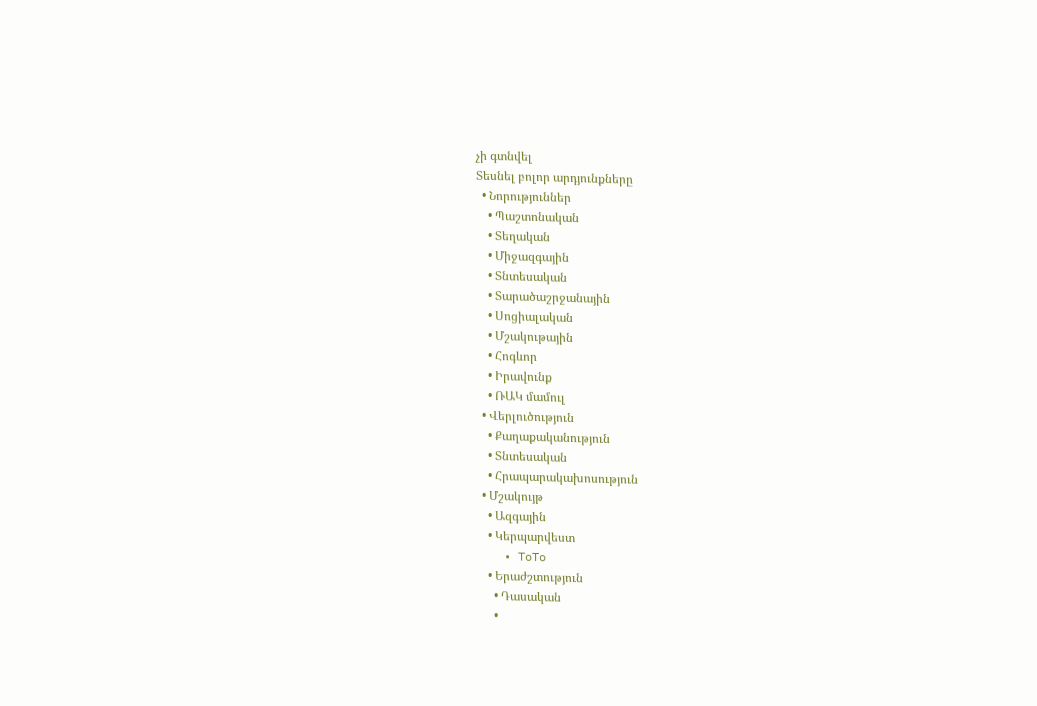չի գտնվել
Տեսնել բոլոր արդյունքները
  • Նորություններ
    • Պաշտոնական
    • Տեղական
    • Միջազգային
    • Տնտեսական
    • Տարածաշրջանային
    • Սոցիալական
    • Մշակութային
    • Հոգևոր
    • Իրավունք
    • ՌԱԿ մամուլ
  • Վերլուծություն
    • Քաղաքականություն
    • Տնտեսական
    • Հրապարակախոսություն
  • Մշակույթ
    • Ազգային
    • Կերպարվեստ
    • ToTo
    • Երաժշտություն
      • Դասական
      •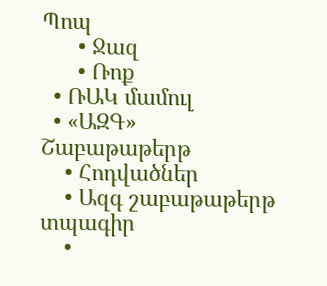Պոպ
      • Ջազ
      • Ռոք
  • ՌԱԿ մամուլ
  • «ԱԶԳ» Շաբաթաթերթ
    • Հոդվածներ
    • Ազգ շաբաթաթերթ տպագիր
    •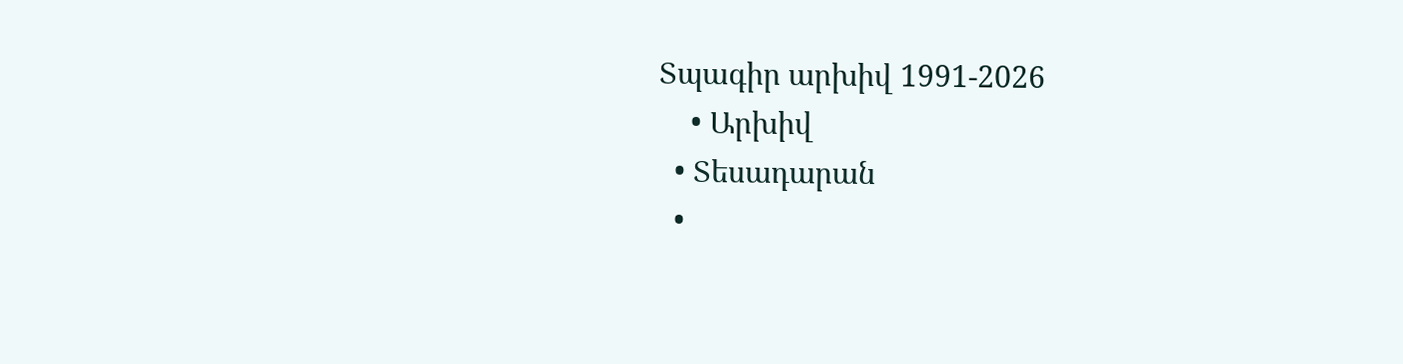Տպագիր արխիվ 1991-2026
    • Արխիվ
  • Տեսադարան
  •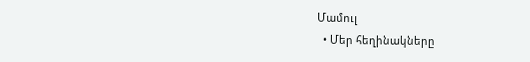Մամուլ
  • Մեր հեղինակները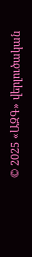© 2025 «ԱԶԳ» վերլուծական